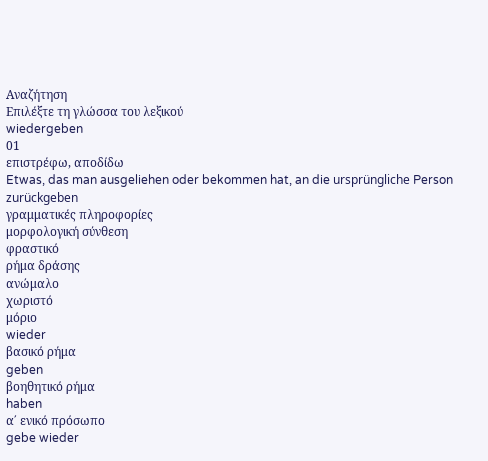Αναζήτηση
Επιλέξτε τη γλώσσα του λεξικού
wiedergeben
01
επιστρέφω, αποδίδω
Etwas, das man ausgeliehen oder bekommen hat, an die ursprüngliche Person zurückgeben
γραμματικές πληροφορίες
μορφολογική σύνθεση
φραστικό
ρήμα δράσης
ανώμαλο
χωριστό
μόριο
wieder
βασικό ρήμα
geben
βοηθητικό ρήμα
haben
α΄ ενικό πρόσωπο
gebe wieder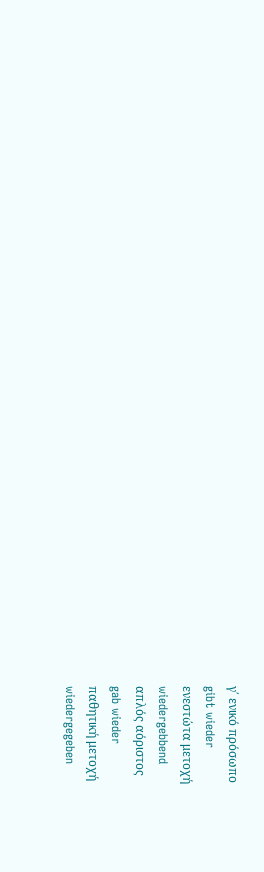γ΄ ενικό πρόσωπο
gibt wieder
ενεστώτα μετοχή
wiedergebbend
απλός αόριστος
gab wieder
παθητική μετοχή
wiedergegeben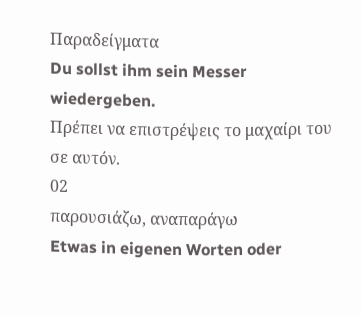Παραδείγματα
Du sollst ihm sein Messer wiedergeben.
Πρέπει να επιστρέψεις το μαχαίρι του σε αυτόν.
02
παρουσιάζω, αναπαράγω
Etwas in eigenen Worten oder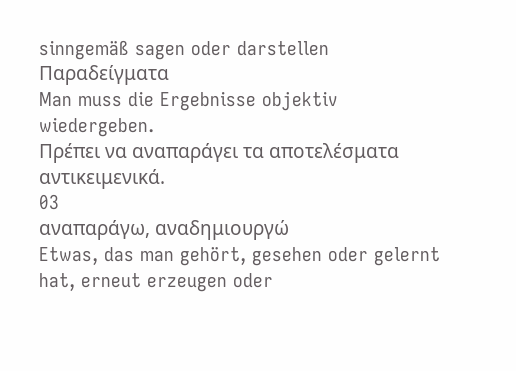sinngemäß sagen oder darstellen
Παραδείγματα
Man muss die Ergebnisse objektiv wiedergeben.
Πρέπει να αναπαράγει τα αποτελέσματα αντικειμενικά.
03
αναπαράγω, αναδημιουργώ
Etwas, das man gehört, gesehen oder gelernt hat, erneut erzeugen oder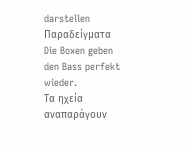darstellen
Παραδείγματα
Die Boxen geben den Bass perfekt wieder.
Τα ηχεία αναπαράγουν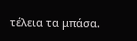τέλεια τα μπάσα.